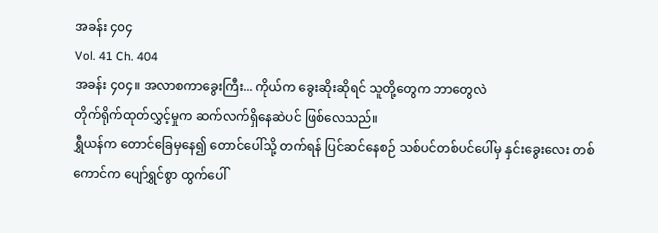အခန်း ၄၀၄
Vol. 41 Ch. 404
အခန်း ၄၀၄။ အလာစကာခွေးကြီး... ကိုယ်က ခွေးဆိုးဆိုရင် သူတို့တွေက ဘာတွေလဲ
တိုက်ရိုက်ထုတ်လွှင့်မှုက ဆက်လက်ရှိနေဆဲပင် ဖြစ်လေသည်။
ရွှီယန်က တောင်ခြေမှနေ၍ တောင်ပေါ်သို့ တက်ရန် ပြင်ဆင်နေစဉ် သစ်ပင်တစ်ပင်ပေါ်မှ နှင်းခွေးလေး တစ်ကောင်က ပျော်ရွှင်စွာ ထွက်ပေါ်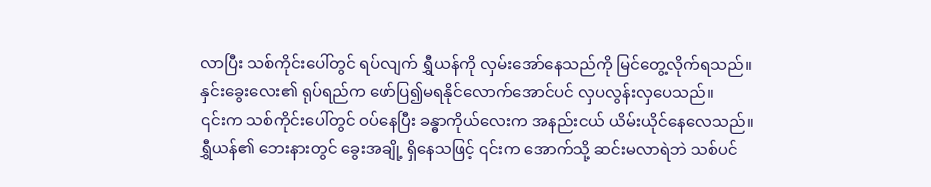လာပြီး သစ်ကိုင်းပေါ်တွင် ရပ်လျက် ရွှီယန်ကို လှမ်းအော်နေသည်ကို မြင်တွေ့လိုက်ရသည်။
နှင်းခွေးလေး၏ ရုပ်ရည်က ဖော်ပြ၍မရနိုင်လောက်အောင်ပင် လှပလွန်းလှပေသည်။
၎င်းက သစ်ကိုင်းပေါ်တွင် ဝပ်နေပြီး ခန္ဓာကိုယ်လေးက အနည်းငယ် ယိမ်းယိုင်နေလေသည်။
ရွှီယန်၏ ဘေးနားတွင် ခွေးအချို့ ရှိနေသဖြင့် ၎င်းက အောက်သို့ ဆင်းမလာရဲဘဲ သစ်ပင်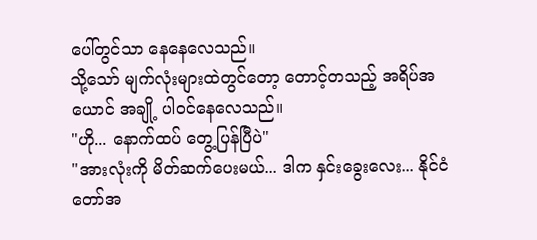ပေါ်တွင်သာ နေနေလေသည်။
သို့သော် မျက်လုံးများထဲတွင်တော့ တောင့်တသည့် အရိပ်အယောင် အချို့ ပါဝင်နေလေသည်။
"ဟို... နောက်ထပ် တွေ့ပြန်ပြီပဲ"
"အားလုံးကို မိတ်ဆက်ပေးမယ်... ဒါက နှင်းခွေးလေး... နိုင်ငံတော်အ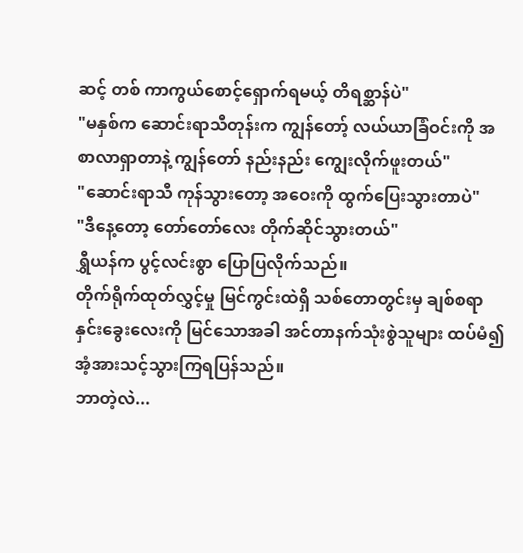ဆင့် တစ် ကာကွယ်စောင့်ရှောက်ရမယ့် တိရစ္ဆာန်ပဲ"
"မနှစ်က ဆောင်းရာသီတုန်းက ကျွန်တော့် လယ်ယာခြံဝင်းကို အစာလာရှာတာနဲ့ ကျွန်တော် နည်းနည်း ကျွေးလိုက်ဖူးတယ်"
"ဆောင်းရာသီ ကုန်သွားတော့ အဝေးကို ထွက်ပြေးသွားတာပဲ"
"ဒီနေ့တော့ တော်တော်လေး တိုက်ဆိုင်သွားတယ်"
ရွှီယန်က ပွင့်လင်းစွာ ပြောပြလိုက်သည်။
တိုက်ရိုက်ထုတ်လွှင့်မှု မြင်ကွင်းထဲရှိ သစ်တောတွင်းမှ ချစ်စရာ နှင်းခွေးလေးကို မြင်သောအခါ အင်တာနက်သုံးစွဲသူများ ထပ်မံ၍ အံ့အားသင့်သွားကြရပြန်သည်။
ဘာတဲ့လဲ...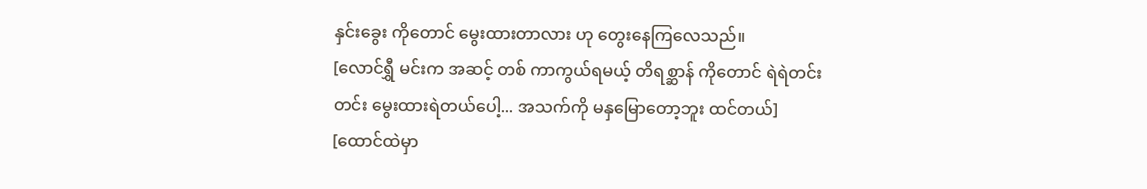နှင်းခွေး ကိုတောင် မွေးထားတာလား ဟု တွေးနေကြလေသည်။
[လောင်ရွှီ မင်းက အဆင့် တစ် ကာကွယ်ရမယ့် တိရစ္ဆာန် ကိုတောင် ရဲရဲတင်းတင်း မွေးထားရဲတယ်ပေါ့... အသက်ကို မနှမြောတော့ဘူး ထင်တယ်]
[ထောင်ထဲမှာ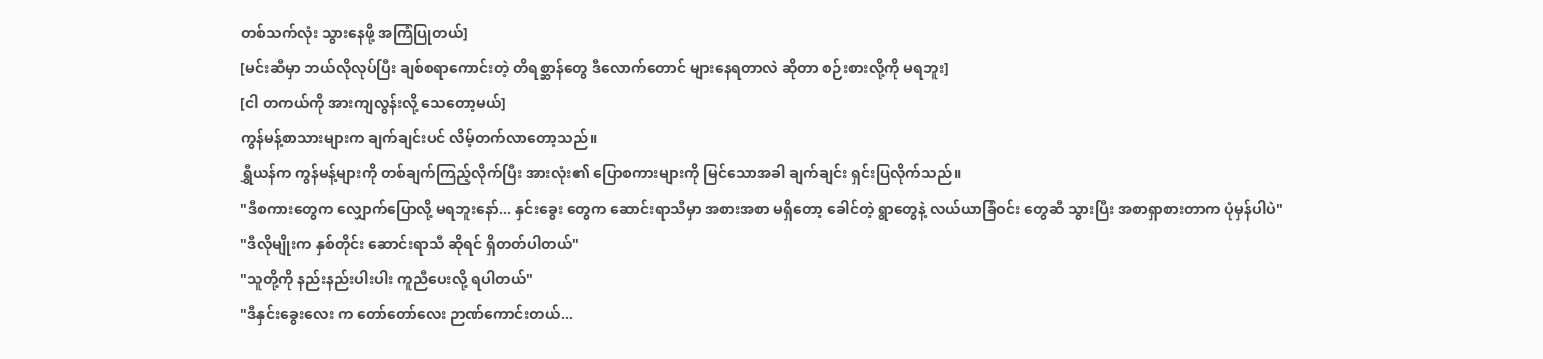တစ်သက်လုံး သွားနေဖို့ အကြံပြုတယ်]
[မင်းဆီမှာ ဘယ်လိုလုပ်ပြီး ချစ်စရာကောင်းတဲ့ တိရစ္ဆာန်တွေ ဒီလောက်တောင် များနေရတာလဲ ဆိုတာ စဉ်းစားလို့ကို မရဘူး]
[ငါ တကယ်ကို အားကျလွန်းလို့ သေတော့မယ်]
ကွန်မန့်စာသားများက ချက်ချင်းပင် လိမ့်တက်လာတော့သည်။
ရွှီယန်က ကွန်မန့်များကို တစ်ချက်ကြည့်လိုက်ပြီး အားလုံး၏ ပြောစကားများကို မြင်သောအခါ ချက်ချင်း ရှင်းပြလိုက်သည်။
"ဒီစကားတွေက လျှောက်ပြောလို့ မရဘူးနော်... နှင်းခွေး တွေက ဆောင်းရာသီမှာ အစားအစာ မရှိတော့ ခေါင်တဲ့ ရွာတွေနဲ့ လယ်ယာခြံဝင်း တွေဆီ သွားပြီး အစာရှာစားတာက ပုံမှန်ပါပဲ"
"ဒီလိုမျိုးက နှစ်တိုင်း ဆောင်းရာသီ ဆိုရင် ရှိတတ်ပါတယ်"
"သူတို့ကို နည်းနည်းပါးပါး ကူညီပေးလို့ ရပါတယ်"
"ဒီနှင်းခွေးလေး က တော်တော်လေး ဉာဏ်ကောင်းတယ်...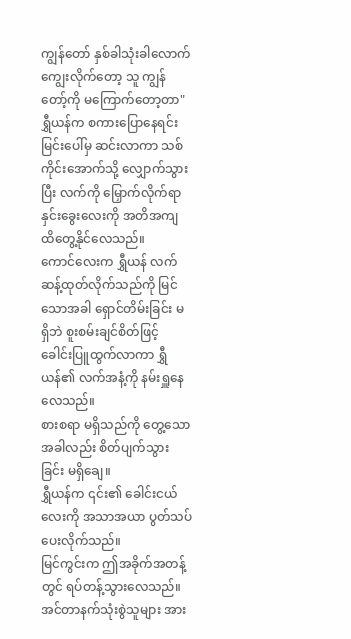ကျွန်တော် နှစ်ခါသုံးခါလောက် ကျွေးလိုက်တော့ သူ ကျွန်တော့်ကို မကြောက်တော့တာ"
ရွှီယန်က စကားပြောနေရင်း မြင်းပေါ်မှ ဆင်းလာကာ သစ်ကိုင်းအောက်သို့ လျှောက်သွားပြီး လက်ကို မြှောက်လိုက်ရာ နှင်းခွေးလေးကို အတိအကျ ထိတွေ့နိုင်လေသည်။
ကောင်လေးက ရွှီယန် လက်ဆန့်ထုတ်လိုက်သည်ကို မြင်သောအခါ ရှောင်တိမ်းခြင်း မရှိဘဲ စူးစမ်းချင်စိတ်ဖြင့် ခေါင်းပြူထွက်လာကာ ရွှီယန်၏ လက်အနံ့ကို နမ်းရှူနေလေသည်။
စားစရာ မရှိသည်ကို တွေ့သောအခါလည်း စိတ်ပျက်သွားခြင်း မရှိချေ။
ရွှီယန်က ၎င်း၏ ခေါင်းငယ်လေးကို အသာအယာ ပွတ်သပ်ပေးလိုက်သည်။
မြင်ကွင်းက ဤအခိုက်အတန့်တွင် ရပ်တန့်သွားလေသည်။
အင်တာနက်သုံးစွဲသူများ အား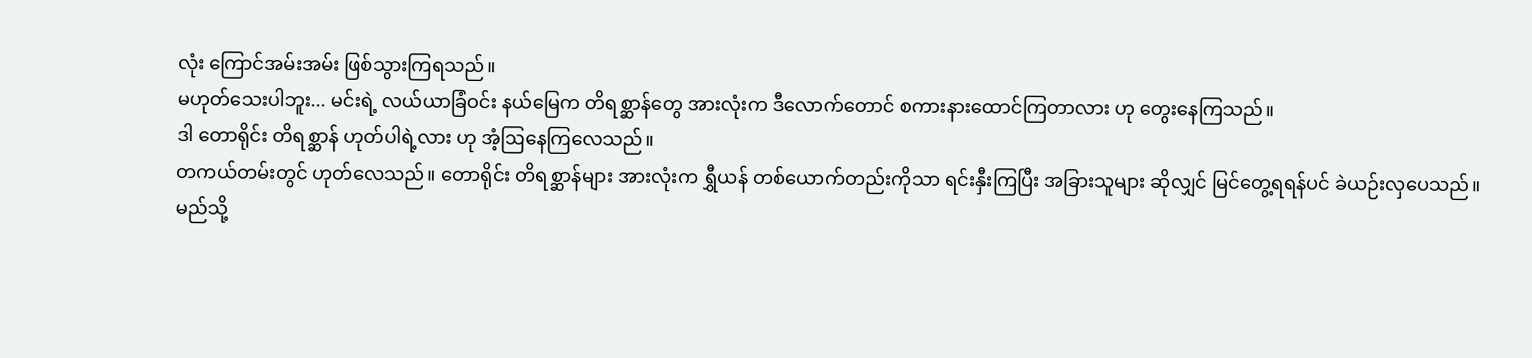လုံး ကြောင်အမ်းအမ်း ဖြစ်သွားကြရသည်။
မဟုတ်သေးပါဘူး... မင်းရဲ့ လယ်ယာခြံဝင်း နယ်မြေက တိရစ္ဆာန်တွေ အားလုံးက ဒီလောက်တောင် စကားနားထောင်ကြတာလား ဟု တွေးနေကြသည်။
ဒါ တောရိုင်း တိရစ္ဆာန် ဟုတ်ပါရဲ့လား ဟု အံ့ဩနေကြလေသည်။
တကယ်တမ်းတွင် ဟုတ်လေသည်။ တောရိုင်း တိရစ္ဆာန်များ အားလုံးက ရွှီယန် တစ်ယောက်တည်းကိုသာ ရင်းနှီးကြပြီး အခြားသူများ ဆိုလျှင် မြင်တွေ့ရရန်ပင် ခဲယဉ်းလှပေသည်။
မည်သို့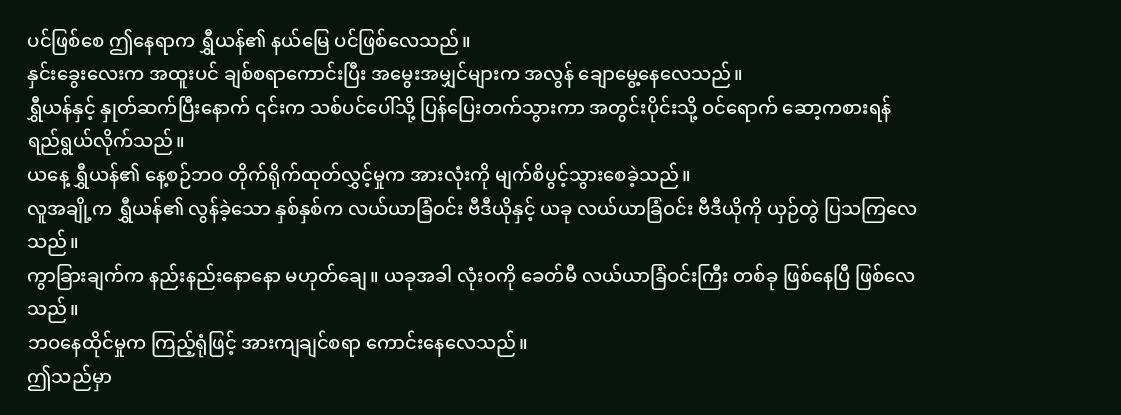ပင်ဖြစ်စေ ဤနေရာက ရွှီယန်၏ နယ်မြေ ပင်ဖြစ်လေသည်။
နှင်းခွေးလေးက အထူးပင် ချစ်စရာကောင်းပြီး အမွေးအမျှင်များက အလွန် ချောမွေ့နေလေသည်။
ရွှီယန်နှင့် နှုတ်ဆက်ပြီးနောက် ၎င်းက သစ်ပင်ပေါ်သို့ ပြန်ပြေးတက်သွားကာ အတွင်းပိုင်းသို့ ဝင်ရောက် ဆော့ကစားရန် ရည်ရွယ်လိုက်သည်။
ယနေ့ ရွှီယန်၏ နေ့စဉ်ဘဝ တိုက်ရိုက်ထုတ်လွှင့်မှုက အားလုံးကို မျက်စိပွင့်သွားစေခဲ့သည်။
လူအချို့က ရွှီယန်၏ လွန်ခဲ့သော နှစ်နှစ်က လယ်ယာခြံဝင်း ဗီဒီယိုနှင့် ယခု လယ်ယာခြံဝင်း ဗီဒီယိုကို ယှဉ်တွဲ ပြသကြလေသည်။
ကွာခြားချက်က နည်းနည်းနောနော မဟုတ်ချေ။ ယခုအခါ လုံးဝကို ခေတ်မီ လယ်ယာခြံဝင်းကြီး တစ်ခု ဖြစ်နေပြီ ဖြစ်လေသည်။
ဘဝနေထိုင်မှုက ကြည့်ရုံဖြင့် အားကျချင်စရာ ကောင်းနေလေသည်။
ဤသည်မှာ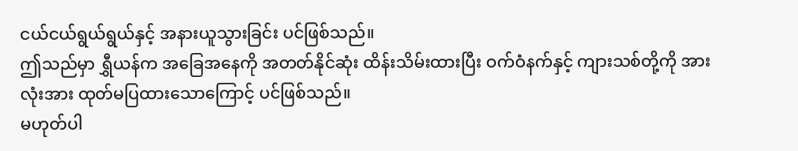ငယ်ငယ်ရွယ်ရွယ်နှင့် အနားယူသွားခြင်း ပင်ဖြစ်သည်။
ဤသည်မှာ ရွှီယန်က အခြေအနေကို အတတ်နိုင်ဆုံး ထိန်းသိမ်းထားပြီး ဝက်ဝံနက်နှင့် ကျားသစ်တို့ကို အားလုံးအား ထုတ်မပြထားသောကြောင့် ပင်ဖြစ်သည်။
မဟုတ်ပါ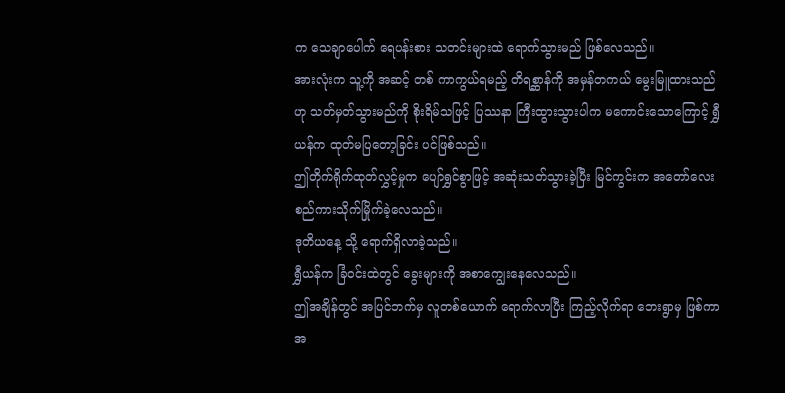က သေချာပေါက် ရေပန်းစား သတင်းများထဲ ရောက်သွားမည် ဖြစ်လေသည်။
အားလုံးက သူ့ကို အဆင့် တစ် ကာကွယ်ရမည့် တိရစ္ဆာန်ကို အမှန်တကယ် မွေးမြူထားသည်ဟု သတ်မှတ်သွားမည်ကို စိုးရိမ်သဖြင့် ပြဿနာ ကြီးထွားသွားပါက မကောင်းသောကြောင့် ရွှီယန်က ထုတ်မပြတော့ခြင်း ပင်ဖြစ်သည်။
ဤတိုက်ရိုက်ထုတ်လွှင့်မှုက ပျော်ရွှင်စွာဖြင့် အဆုံးသတ်သွားခဲ့ပြီး မြင်ကွင်းက အတော်လေး စည်ကားသိုက်မြိုက်ခဲ့လေသည်။
ဒုတိယနေ့ သို့ ရောက်ရှိလာခဲ့သည်။
ရွှီယန်က ခြံဝင်းထဲတွင် ခွေးများကို အစာကျွေးနေလေသည်။
ဤအချိန်တွင် အပြင်ဘက်မှ လူတစ်ယောက် ရောက်လာပြီး ကြည့်လိုက်ရာ ဘေးရွာမှ ဖြစ်ကာ အ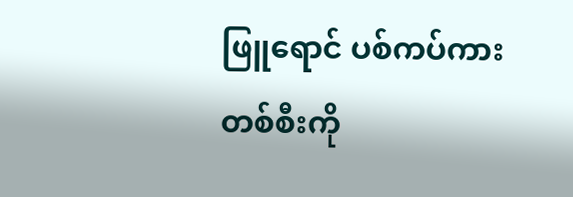ဖြူရောင် ပစ်ကပ်ကား တစ်စီးကို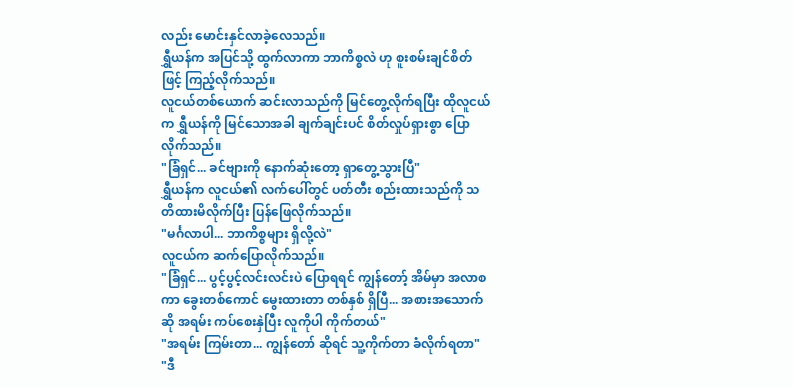လည်း မောင်းနှင်လာခဲ့လေသည်။
ရွှီယန်က အပြင်သို့ ထွက်လာကာ ဘာကိစ္စလဲ ဟု စူးစမ်းချင်စိတ်ဖြင့် ကြည့်လိုက်သည်။
လူငယ်တစ်ယောက် ဆင်းလာသည်ကို မြင်တွေ့လိုက်ရပြီး ထိုလူငယ်က ရွှီယန်ကို မြင်သောအခါ ချက်ချင်းပင် စိတ်လှုပ်ရှားစွာ ပြောလိုက်သည်။
"ခြံရှင်... ခင်ဗျားကို နောက်ဆုံးတော့ ရှာတွေ့သွားပြီ"
ရွှီယန်က လူငယ်၏ လက်ပေါ်တွင် ပတ်တီး စည်းထားသည်ကို သတိထားမိလိုက်ပြီး ပြန်ဖြေလိုက်သည်။
"မင်္ဂလာပါ... ဘာကိစ္စများ ရှိလို့လဲ"
လူငယ်က ဆက်ပြောလိုက်သည်။
"ခြံရှင်... ပွင့်ပွင့်လင်းလင်းပဲ ပြောရရင် ကျွန်တော့် အိမ်မှာ အလာစကာ ခွေးတစ်ကောင် မွေးထားတာ တစ်နှစ် ရှိပြီ... အစားအသောက် ဆို အရမ်း ကပ်စေးနှဲပြီး လူကိုပါ ကိုက်တယ်"
"အရမ်း ကြမ်းတာ... ကျွန်တော် ဆိုရင် သူ့ကိုက်တာ ခံလိုက်ရတာ"
"ဒီ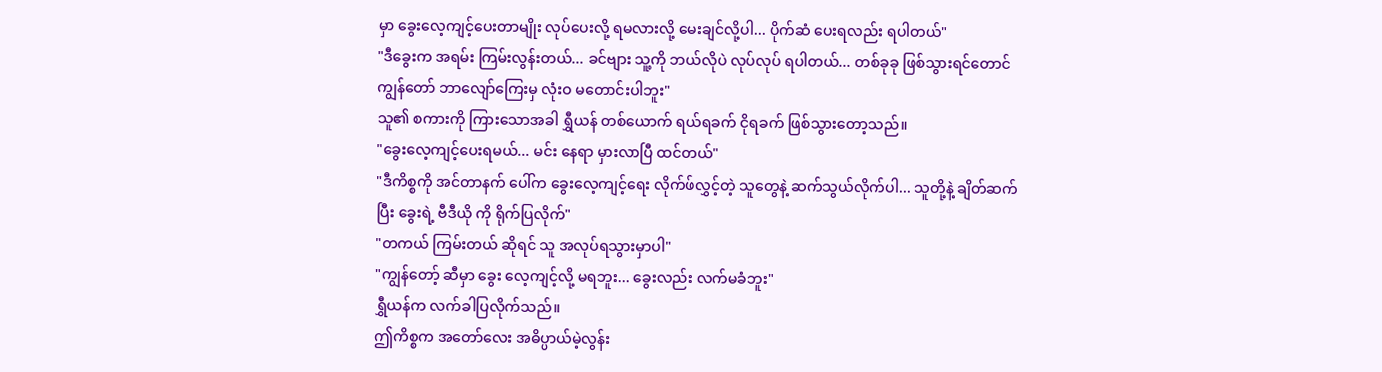မှာ ခွေးလေ့ကျင့်ပေးတာမျိုး လုပ်ပေးလို့ ရမလားလို့ မေးချင်လို့ပါ... ပိုက်ဆံ ပေးရလည်း ရပါတယ်"
"ဒီခွေးက အရမ်း ကြမ်းလွန်းတယ်... ခင်ဗျား သူ့ကို ဘယ်လိုပဲ လုပ်လုပ် ရပါတယ်... တစ်ခုခု ဖြစ်သွားရင်တောင် ကျွန်တော် ဘာလျော်ကြေးမှ လုံးဝ မတောင်းပါဘူး"
သူ၏ စကားကို ကြားသောအခါ ရွှီယန် တစ်ယောက် ရယ်ရခက် ငိုရခက် ဖြစ်သွားတော့သည်။
"ခွေးလေ့ကျင့်ပေးရမယ်... မင်း နေရာ မှားလာပြီ ထင်တယ်"
"ဒီကိစ္စကို အင်တာနက် ပေါ်က ခွေးလေ့ကျင့်ရေး လိုက်ဖ်လွှင့်တဲ့ သူတွေနဲ့ ဆက်သွယ်လိုက်ပါ... သူတို့နဲ့ ချိတ်ဆက်ပြီး ခွေးရဲ့ ဗီဒီယို ကို ရိုက်ပြလိုက်"
"တကယ် ကြမ်းတယ် ဆိုရင် သူ အလုပ်ရသွားမှာပါ"
"ကျွန်တော့် ဆီမှာ ခွေး လေ့ကျင့်လို့ မရဘူး... ခွေးလည်း လက်မခံဘူး"
ရွှီယန်က လက်ခါပြလိုက်သည်။
ဤကိစ္စက အတော်လေး အဓိပ္ပာယ်မဲ့လွန်း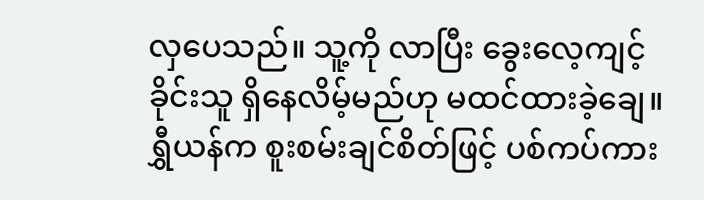လှပေသည်။ သူ့ကို လာပြီး ခွေးလေ့ကျင့်ခိုင်းသူ ရှိနေလိမ့်မည်ဟု မထင်ထားခဲ့ချေ။
ရွှီယန်က စူးစမ်းချင်စိတ်ဖြင့် ပစ်ကပ်ကား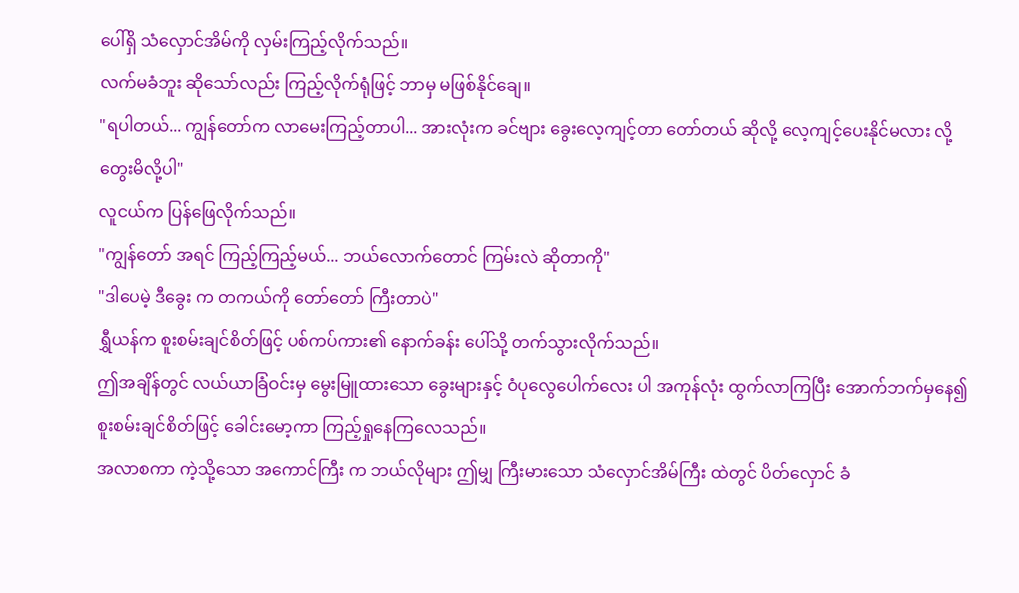ပေါ်ရှိ သံလှောင်အိမ်ကို လှမ်းကြည့်လိုက်သည်။
လက်မခံဘူး ဆိုသော်လည်း ကြည့်လိုက်ရုံဖြင့် ဘာမှ မဖြစ်နိုင်ချေ။
"ရပါတယ်... ကျွန်တော်က လာမေးကြည့်တာပါ... အားလုံးက ခင်ဗျား ခွေးလေ့ကျင့်တာ တော်တယ် ဆိုလို့ လေ့ကျင့်ပေးနိုင်မလား လို့ တွေးမိလို့ပါ"
လူငယ်က ပြန်ဖြေလိုက်သည်။
"ကျွန်တော် အရင် ကြည့်ကြည့်မယ်... ဘယ်လောက်တောင် ကြမ်းလဲ ဆိုတာကို"
"ဒါပေမဲ့ ဒီခွေး က တကယ်ကို တော်တော် ကြီးတာပဲ"
ရွှီယန်က စူးစမ်းချင်စိတ်ဖြင့် ပစ်ကပ်ကား၏ နောက်ခန်း ပေါ်သို့ တက်သွားလိုက်သည်။
ဤအချိန်တွင် လယ်ယာခြံဝင်းမှ မွေးမြူထားသော ခွေးများနှင့် ဝံပုလွေပေါက်လေး ပါ အကုန်လုံး ထွက်လာကြပြီး အောက်ဘက်မှနေ၍ စူးစမ်းချင်စိတ်ဖြင့် ခေါင်းမော့ကာ ကြည့်ရှုနေကြလေသည်။
အလာစကာ ကဲ့သို့သော အကောင်ကြီး က ဘယ်လိုများ ဤမျှ ကြီးမားသော သံလှောင်အိမ်ကြီး ထဲတွင် ပိတ်လှောင် ခံ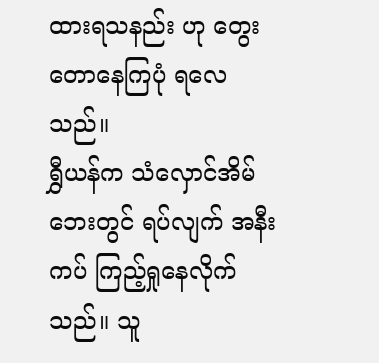ထားရသနည်း ဟု တွေးတောနေကြပုံ ရလေသည်။
ရွှီယန်က သံလှောင်အိမ် ဘေးတွင် ရပ်လျက် အနီးကပ် ကြည့်ရှုနေလိုက်သည်။ သူ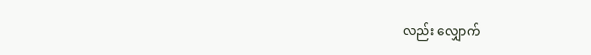လည်း လျှောက်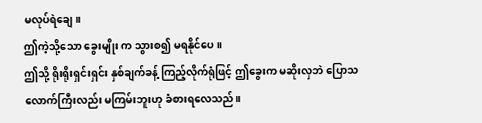မလုပ်ရဲချေ။
ဤကဲ့သို့သော ခွေးမျိုး က သွားစ၍ မရနိုင်ပေ။
ဤသို့ ရိုးရိုးရှင်းရှင်း နှစ်ချက်ခန့် ကြည့်လိုက်ရုံဖြင့် ဤခွေးက မဆိုးလှဘဲ ပြောသလောက်ကြီးလည်း မကြမ်းဘူးဟု ခံစားရလေသည်။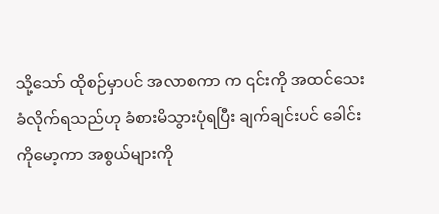သို့သော် ထိုစဉ်မှာပင် အလာစကာ က ၎င်းကို အထင်သေးခံလိုက်ရသည်ဟု ခံစားမိသွားပုံရပြီး ချက်ချင်းပင် ခေါင်းကိုမော့ကာ အစွယ်များကို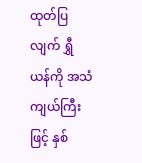ထုတ်ပြလျက် ရွှီယန်ကို အသံကျယ်ကြီးဖြင့် နှစ်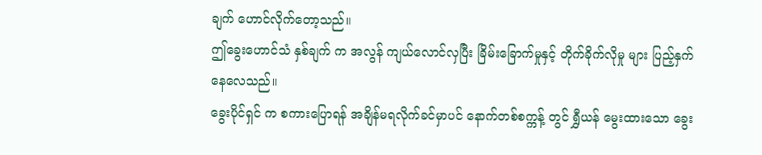ချက် ဟောင်လိုက်တော့သည်။
ဤခွေးဟောင်သံ နှစ်ချက် က အလွန် ကျယ်လောင်လှပြီး ခြိမ်းခြောက်မှုနှင့် တိုက်ခိုက်လိုမှု များ ပြည့်နှက်နေလေသည်။
ခွေးပိုင်ရှင် က စကားပြောရန် အချိန်မရလိုက်ခင်မှာပင် နောက်တစ်စက္ကန့် တွင် ရွှီယန် မွေးထားသော ခွေး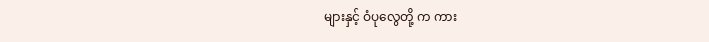များနှင့် ဝံပုလွေတို့ က ကား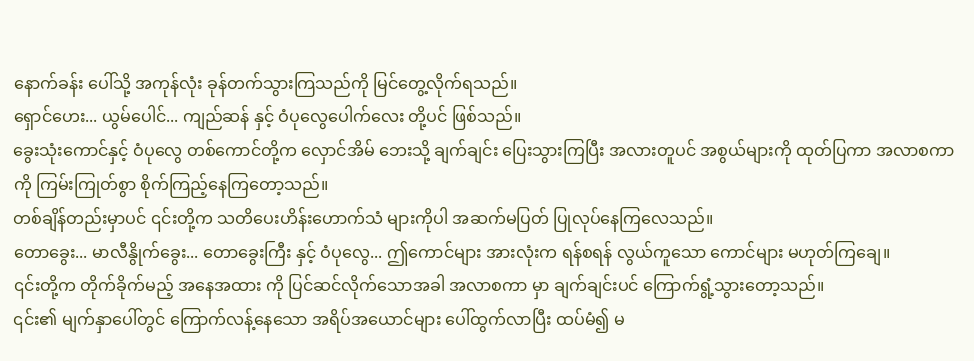နောက်ခန်း ပေါ်သို့ အကုန်လုံး ခုန်တက်သွားကြသည်ကို မြင်တွေ့လိုက်ရသည်။
ရှောင်ဟေး... ယွမ်ပေါင်... ကျည်ဆန် နှင့် ဝံပုလွေပေါက်လေး တို့ပင် ဖြစ်သည်။
ခွေးသုံးကောင်နှင့် ဝံပုလွေ တစ်ကောင်တို့က လှောင်အိမ် ဘေးသို့ ချက်ချင်း ပြေးသွားကြပြီး အလားတူပင် အစွယ်များကို ထုတ်ပြကာ အလာစကာ ကို ကြမ်းကြုတ်စွာ စိုက်ကြည့်နေကြတော့သည်။
တစ်ချိန်တည်းမှာပင် ၎င်းတို့က သတိပေးဟိန်းဟောက်သံ များကိုပါ အဆက်မပြတ် ပြုလုပ်နေကြလေသည်။
တောခွေး... မာလီနွိုက်ခွေး... တောခွေးကြီး နှင့် ဝံပုလွေ... ဤကောင်များ အားလုံးက ရန်စရန် လွယ်ကူသော ကောင်များ မဟုတ်ကြချေ။
၎င်းတို့က တိုက်ခိုက်မည့် အနေအထား ကို ပြင်ဆင်လိုက်သောအခါ အလာစကာ မှာ ချက်ချင်းပင် ကြောက်ရွံ့သွားတော့သည်။
၎င်း၏ မျက်နှာပေါ်တွင် ကြောက်လန့်နေသော အရိပ်အယောင်များ ပေါ်ထွက်လာပြီး ထပ်မံ၍ မ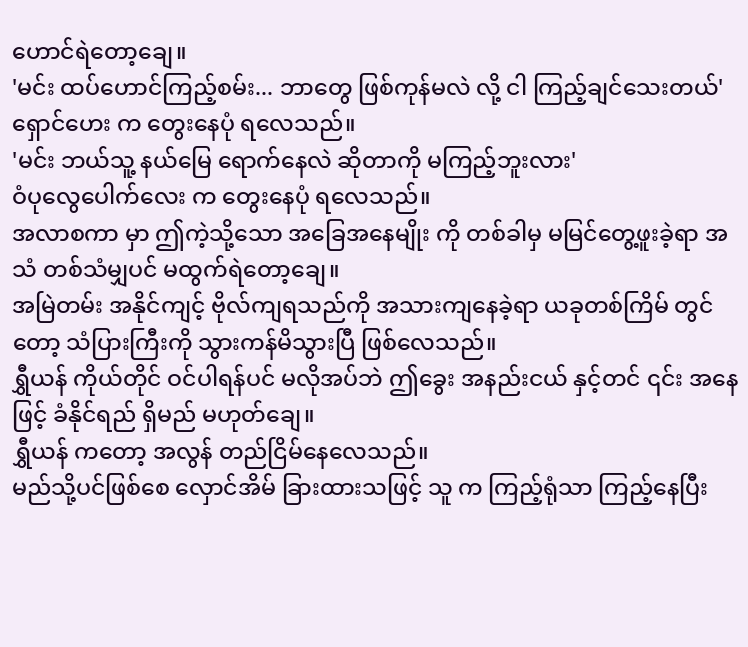ဟောင်ရဲတော့ချေ။
'မင်း ထပ်ဟောင်ကြည့်စမ်း... ဘာတွေ ဖြစ်ကုန်မလဲ လို့ ငါ ကြည့်ချင်သေးတယ်'
ရှောင်ဟေး က တွေးနေပုံ ရလေသည်။
'မင်း ဘယ်သူ့ နယ်မြေ ရောက်နေလဲ ဆိုတာကို မကြည့်ဘူးလား'
ဝံပုလွေပေါက်လေး က တွေးနေပုံ ရလေသည်။
အလာစကာ မှာ ဤကဲ့သို့သော အခြေအနေမျိုး ကို တစ်ခါမှ မမြင်တွေ့ဖူးခဲ့ရာ အသံ တစ်သံမျှပင် မထွက်ရဲတော့ချေ။
အမြဲတမ်း အနိုင်ကျင့် ဗိုလ်ကျရသည်ကို အသားကျနေခဲ့ရာ ယခုတစ်ကြိမ် တွင်တော့ သံပြားကြီးကို သွားကန်မိသွားပြီ ဖြစ်လေသည်။
ရွှီယန် ကိုယ်တိုင် ဝင်ပါရန်ပင် မလိုအပ်ဘဲ ဤခွေး အနည်းငယ် နှင့်တင် ၎င်း အနေဖြင့် ခံနိုင်ရည် ရှိမည် မဟုတ်ချေ။
ရွှီယန် ကတော့ အလွန် တည်ငြိမ်နေလေသည်။
မည်သို့ပင်ဖြစ်စေ လှောင်အိမ် ခြားထားသဖြင့် သူ က ကြည့်ရုံသာ ကြည့်နေပြီး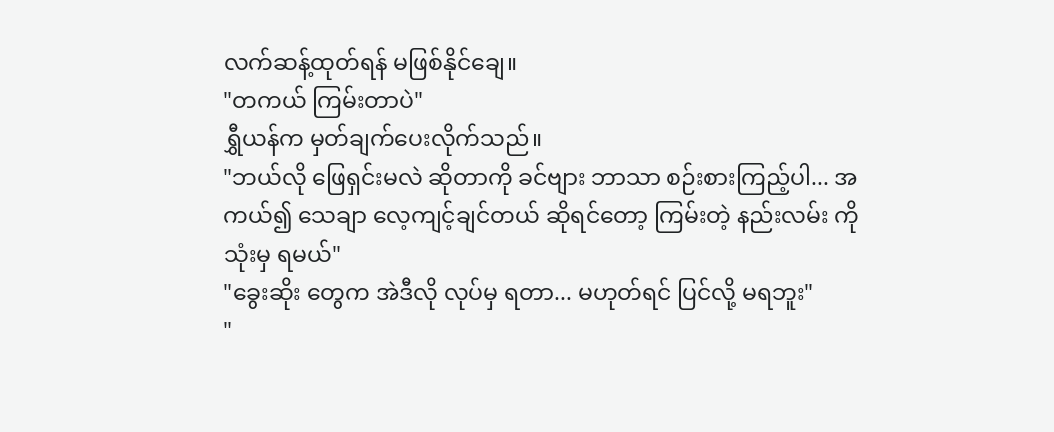လက်ဆန့်ထုတ်ရန် မဖြစ်နိုင်ချေ။
"တကယ် ကြမ်းတာပဲ"
ရွှီယန်က မှတ်ချက်ပေးလိုက်သည်။
"ဘယ်လို ဖြေရှင်းမလဲ ဆိုတာကို ခင်ဗျား ဘာသာ စဉ်းစားကြည့်ပါ... အကယ်၍ သေချာ လေ့ကျင့်ချင်တယ် ဆိုရင်တော့ ကြမ်းတဲ့ နည်းလမ်း ကို သုံးမှ ရမယ်"
"ခွေးဆိုး တွေက အဲဒီလို လုပ်မှ ရတာ... မဟုတ်ရင် ပြင်လို့ မရဘူး"
"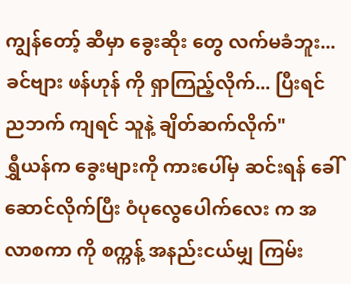ကျွန်တော့် ဆီမှာ ခွေးဆိုး တွေ လက်မခံဘူး... ခင်ဗျား ဖန်ဟုန် ကို ရှာကြည့်လိုက်... ပြီးရင် ညဘက် ကျရင် သူနဲ့ ချိတ်ဆက်လိုက်"
ရွှီယန်က ခွေးများကို ကားပေါ်မှ ဆင်းရန် ခေါ်ဆောင်လိုက်ပြီး ဝံပုလွေပေါက်လေး က အလာစကာ ကို စက္ကန့် အနည်းငယ်မျှ ကြမ်း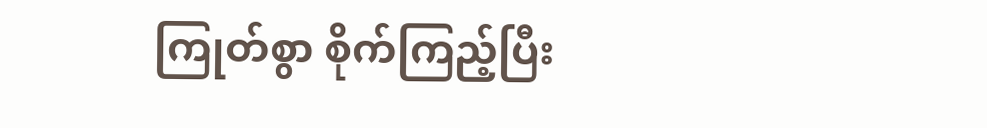ကြုတ်စွာ စိုက်ကြည့်ပြီး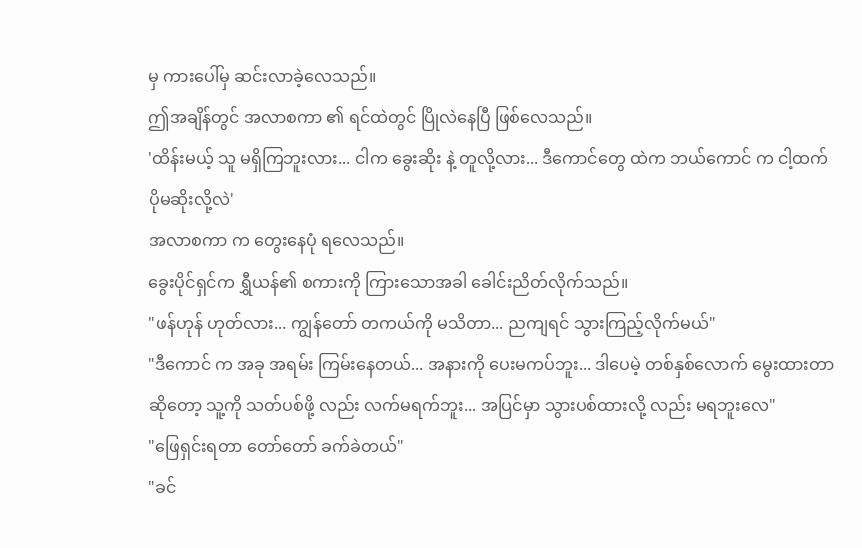မှ ကားပေါ်မှ ဆင်းလာခဲ့လေသည်။
ဤအချိန်တွင် အလာစကာ ၏ ရင်ထဲတွင် ပြိုလဲနေပြီ ဖြစ်လေသည်။
'ထိန်းမယ့် သူ မရှိကြဘူးလား... ငါက ခွေးဆိုး နဲ့ တူလို့လား... ဒီကောင်တွေ ထဲက ဘယ်ကောင် က ငါ့ထက် ပိုမဆိုးလို့လဲ'
အလာစကာ က တွေးနေပုံ ရလေသည်။
ခွေးပိုင်ရှင်က ရွှီယန်၏ စကားကို ကြားသောအခါ ခေါင်းညိတ်လိုက်သည်။
"ဖန်ဟုန် ဟုတ်လား... ကျွန်တော် တကယ်ကို မသိတာ... ညကျရင် သွားကြည့်လိုက်မယ်"
"ဒီကောင် က အခု အရမ်း ကြမ်းနေတယ်... အနားကို ပေးမကပ်ဘူး... ဒါပေမဲ့ တစ်နှစ်လောက် မွေးထားတာ ဆိုတော့ သူ့ကို သတ်ပစ်ဖို့ လည်း လက်မရက်ဘူး... အပြင်မှာ သွားပစ်ထားလို့ လည်း မရဘူးလေ"
"ဖြေရှင်းရတာ တော်တော် ခက်ခဲတယ်"
"ခင်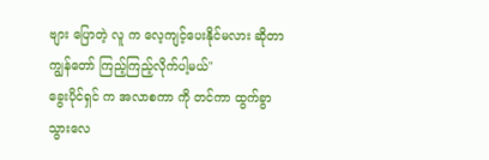ဗျား ပြောတဲ့ လူ က လေ့ကျင့်ပေးနိုင်မလား ဆိုတာ ကျွန်တော် ကြည့်ကြည့်လိုက်ပါ့မယ်"
ခွေးပိုင်ရှင် က အလာစကာ ကို တင်ကာ ထွက်ခွာသွားလေ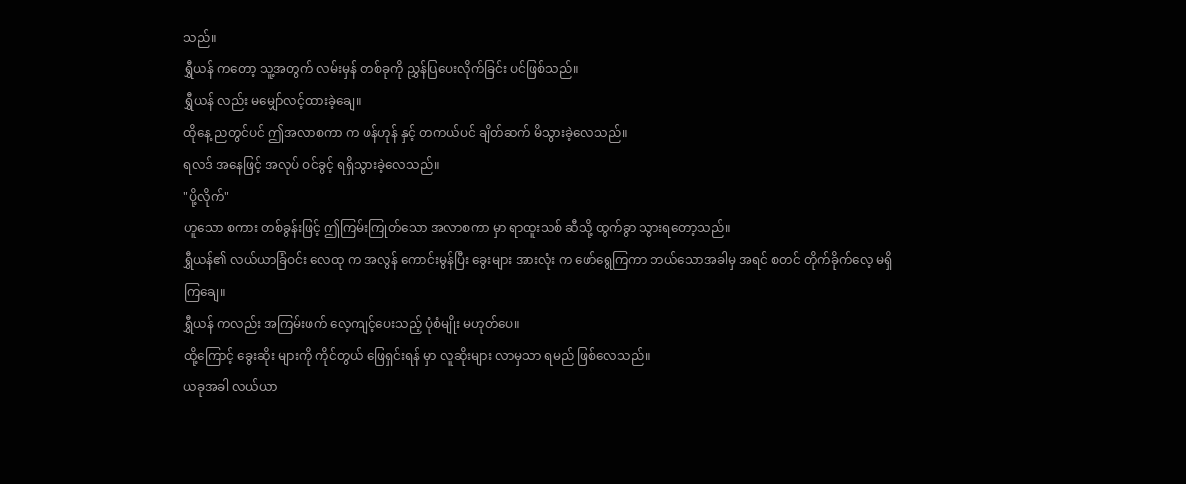သည်။
ရွှီယန် ကတော့ သူ့အတွက် လမ်းမှန် တစ်ခုကို ညွှန်ပြပေးလိုက်ခြင်း ပင်ဖြစ်သည်။
ရွှီယန် လည်း မမျှော်လင့်ထားခဲ့ချေ။
ထိုနေ့ ညတွင်ပင် ဤအလာစကာ က ဖန်ဟုန် နှင့် တကယ်ပင် ချိတ်ဆက် မိသွားခဲ့လေသည်။
ရလဒ် အနေဖြင့် အလုပ် ဝင်ခွင့် ရရှိသွားခဲ့လေသည်။
"ပို့လိုက်"
ဟူသော စကား တစ်ခွန်းဖြင့် ဤကြမ်းကြုတ်သော အလာစကာ မှာ ရာထူးသစ် ဆီသို့ ထွက်ခွာ သွားရတော့သည်။
ရွှီယန်၏ လယ်ယာခြံဝင်း လေထု က အလွန် ကောင်းမွန်ပြီး ခွေးများ အားလုံး က ဖော်ရွေကြကာ ဘယ်သောအခါမှ အရင် စတင် တိုက်ခိုက်လေ့ မရှိကြချေ။
ရွှီယန် ကလည်း အကြမ်းဖက် လေ့ကျင့်ပေးသည့် ပုံစံမျိုး မဟုတ်ပေ။
ထို့ကြောင့် ခွေးဆိုး များကို ကိုင်တွယ် ဖြေရှင်းရန် မှာ လူဆိုးများ လာမှသာ ရမည် ဖြစ်လေသည်။
ယခုအခါ လယ်ယာ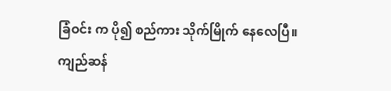ခြံဝင်း က ပို၍ စည်ကား သိုက်မြိုက် နေလေပြီ။
ကျည်ဆန်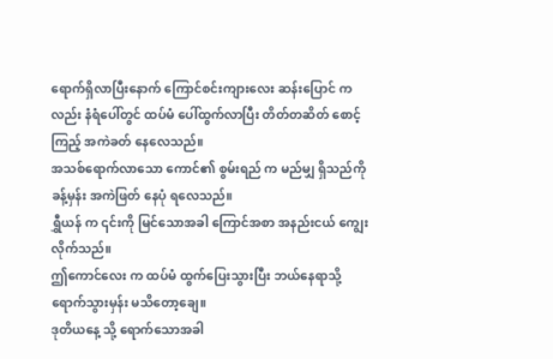ရောက်ရှိလာပြီးနောက် ကြောင်စင်းကျားလေး ဆန်းပြောင် ကလည်း နံရံပေါ်တွင် ထပ်မံ ပေါ်ထွက်လာပြီး တိတ်တဆိတ် စောင့်ကြည့် အကဲခတ် နေလေသည်။
အသစ်ရောက်လာသော ကောင်၏ စွမ်းရည် က မည်မျှ ရှိသည်ကို ခန့်မှန်း အကဲဖြတ် နေပုံ ရလေသည်။
ရွှီယန် က ၎င်းကို မြင်သောအခါ ကြောင်အစာ အနည်းငယ် ကျွေးလိုက်သည်။
ဤကောင်လေး က ထပ်မံ ထွက်ပြေးသွားပြီး ဘယ်နေရာသို့ ရောက်သွားမှန်း မသိတော့ချေ။
ဒုတိယနေ့ သို့ ရောက်သောအခါ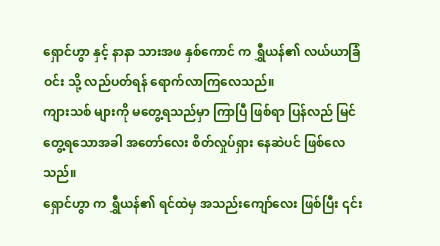ရှောင်ဟွာ နှင့် နာနာ သားအဖ နှစ်ကောင် က ရွှီယန်၏ လယ်ယာခြံဝင်း သို့ လည်ပတ်ရန် ရောက်လာကြလေသည်။
ကျားသစ် များကို မတွေ့ရသည်မှာ ကြာပြီ ဖြစ်ရာ ပြန်လည် မြင်တွေ့ရသောအခါ အတော်လေး စိတ်လှုပ်ရှား နေဆဲပင် ဖြစ်လေသည်။
ရှောင်ဟွာ က ရွှီယန်၏ ရင်ထဲမှ အသည်းကျော်လေး ဖြစ်ပြီး ၎င်း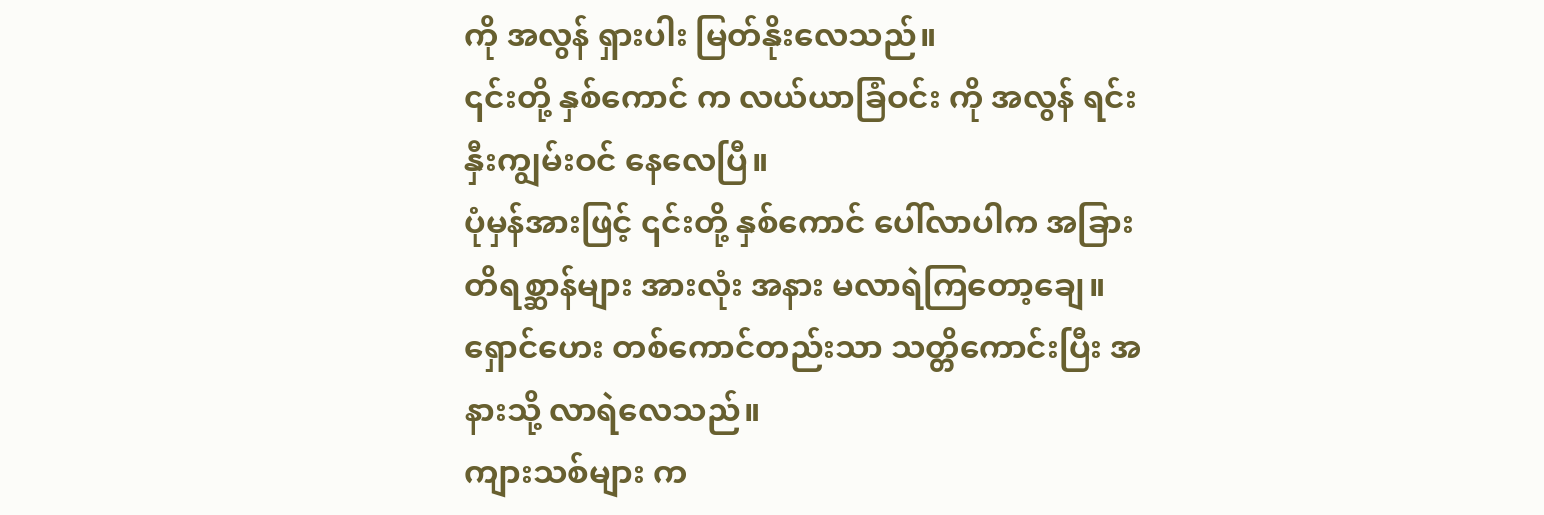ကို အလွန် ရှားပါး မြတ်နိုးလေသည်။
၎င်းတို့ နှစ်ကောင် က လယ်ယာခြံဝင်း ကို အလွန် ရင်းနှီးကျွမ်းဝင် နေလေပြီ။
ပုံမှန်အားဖြင့် ၎င်းတို့ နှစ်ကောင် ပေါ်လာပါက အခြား တိရစ္ဆာန်များ အားလုံး အနား မလာရဲကြတော့ချေ။
ရှောင်ဟေး တစ်ကောင်တည်းသာ သတ္တိကောင်းပြီး အနားသို့ လာရဲလေသည်။
ကျားသစ်များ က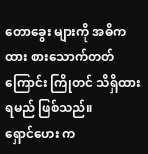တောခွေး များကို အဓိကထား စားသောက်တတ်ကြောင်း ကြိုတင် သိရှိထားရမည် ဖြစ်သည်။
ရှောင်ဟေး က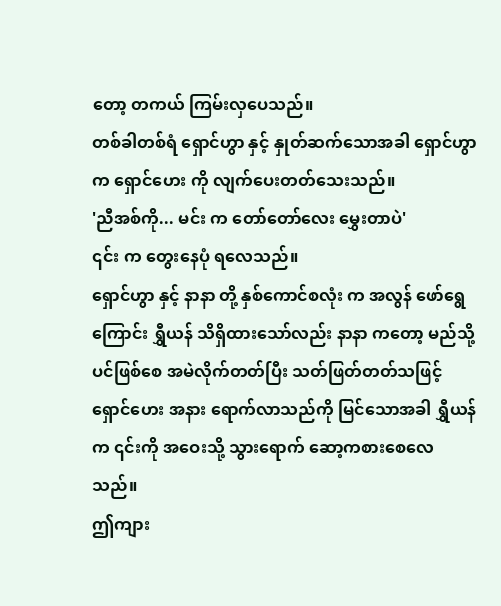တော့ တကယ် ကြမ်းလှပေသည်။
တစ်ခါတစ်ရံ ရှောင်ဟွာ နှင့် နှုတ်ဆက်သောအခါ ရှောင်ဟွာ က ရှောင်ဟေး ကို လျက်ပေးတတ်သေးသည်။
'ညီအစ်ကို... မင်း က တော်တော်လေး မွှေးတာပဲ'
၎င်း က တွေးနေပုံ ရလေသည်။
ရှောင်ဟွာ နှင့် နာနာ တို့ နှစ်ကောင်စလုံး က အလွန် ဖော်ရွေကြောင်း ရွှီယန် သိရှိထားသော်လည်း နာနာ ကတော့ မည်သို့ပင်ဖြစ်စေ အမဲလိုက်တတ်ပြီး သတ်ဖြတ်တတ်သဖြင့် ရှောင်ဟေး အနား ရောက်လာသည်ကို မြင်သောအခါ ရွှီယန် က ၎င်းကို အဝေးသို့ သွားရောက် ဆော့ကစားစေလေသည်။
ဤကျား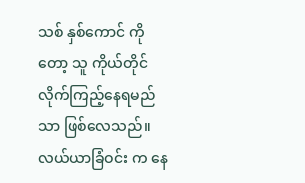သစ် နှစ်ကောင် ကိုတော့ သူ ကိုယ်တိုင် လိုက်ကြည့်နေရမည်သာ ဖြစ်လေသည်။
လယ်ယာခြံဝင်း က နေ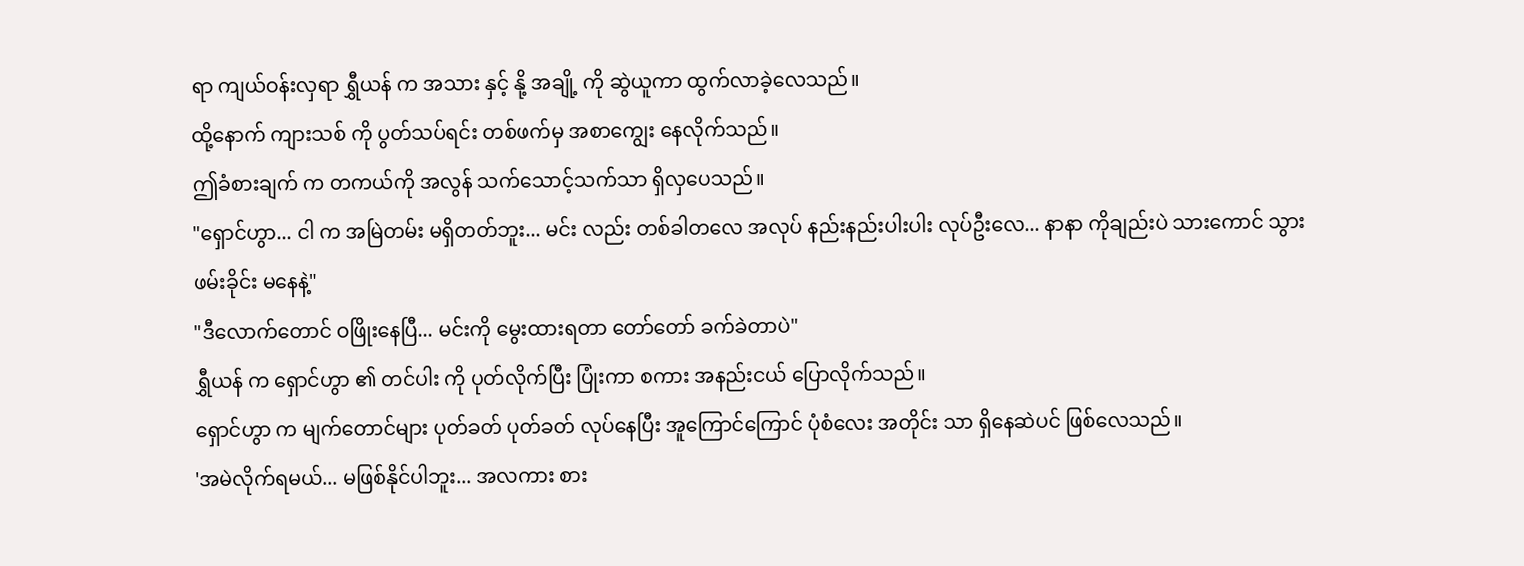ရာ ကျယ်ဝန်းလှရာ ရွှီယန် က အသား နှင့် နို့ အချို့ ကို ဆွဲယူကာ ထွက်လာခဲ့လေသည်။
ထို့နောက် ကျားသစ် ကို ပွတ်သပ်ရင်း တစ်ဖက်မှ အစာကျွေး နေလိုက်သည်။
ဤခံစားချက် က တကယ်ကို အလွန် သက်သောင့်သက်သာ ရှိလှပေသည်။
"ရှောင်ဟွာ... ငါ က အမြဲတမ်း မရှိတတ်ဘူး... မင်း လည်း တစ်ခါတလေ အလုပ် နည်းနည်းပါးပါး လုပ်ဦးလေ... နာနာ ကိုချည်းပဲ သားကောင် သွားဖမ်းခိုင်း မနေနဲ့"
"ဒီလောက်တောင် ဝဖြိုးနေပြီ... မင်းကို မွေးထားရတာ တော်တော် ခက်ခဲတာပဲ"
ရွှီယန် က ရှောင်ဟွာ ၏ တင်ပါး ကို ပုတ်လိုက်ပြီး ပြုံးကာ စကား အနည်းငယ် ပြောလိုက်သည်။
ရှောင်ဟွာ က မျက်တောင်များ ပုတ်ခတ် ပုတ်ခတ် လုပ်နေပြီး အူကြောင်ကြောင် ပုံစံလေး အတိုင်း သာ ရှိနေဆဲပင် ဖြစ်လေသည်။
'အမဲလိုက်ရမယ်... မဖြစ်နိုင်ပါဘူး... အလကား စား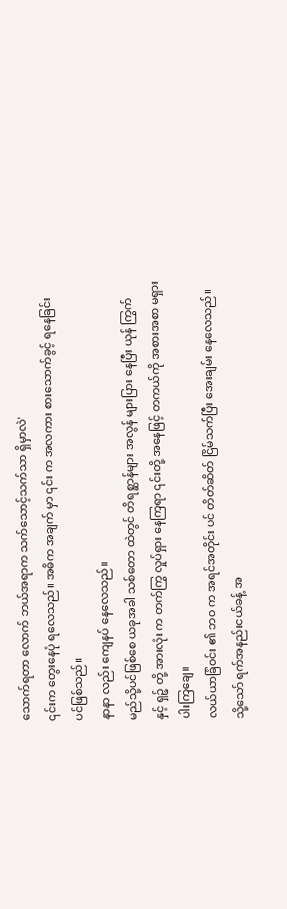သောက်ရတာ လောက် ဘယ်အရာက သက်သောင့်သက်သာ ရှိမှာလဲ'
၎င်းက တွေးနေပုံ ရလေသည်။ အဓိက အချက် မှာ ၎င်း က အလကား စားသောက်ခွင့် ရနေခြင်း ပင်ဖြစ်သည်။
နာနာ လည်း ကျေနပ် နေလေသည်။
မည်သို့ပင်ဖြစ်စေ ယခုအခါ သစ်တော ထဲတွင် တိရစ္ဆာန်များ အလွန် များပြား နေပြီး ယုန် ကြွက် နှင့် ရှဉ့် တို့ အားလုံး က တက်ကြွ လှုပ်ရှား နေကြရာ ၎င်းတို့ အနေဖြင့် တကယ်ကို အစားအစာ မရှားပါးကြချေ။
လယ်ယာခြံဝင်း ၏ ဘဝ က အရင်အတိုင်း ပင် တိတ်ဆိတ် ငြိမ်သက်ပြီး အေးချမ်း နေလေသည်။
သို့သော် ရက်အနည်းငယ်ခန့် အ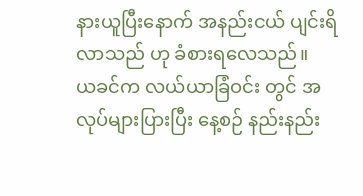နားယူပြီးနောက် အနည်းငယ် ပျင်းရိလာသည် ဟု ခံစားရလေသည်။
ယခင်က လယ်ယာခြံဝင်း တွင် အလုပ်များပြားပြီး နေ့စဉ် နည်းနည်း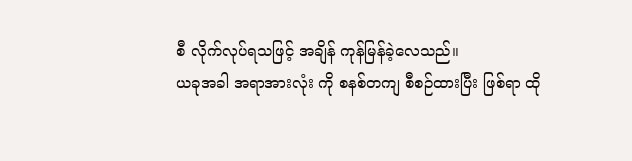စီ လိုက်လုပ်ရသဖြင့် အချိန် ကုန်မြန်ခဲ့လေသည်။
ယခုအခါ အရာအားလုံး ကို စနစ်တကျ စီစဉ်ထားပြီး ဖြစ်ရာ ထို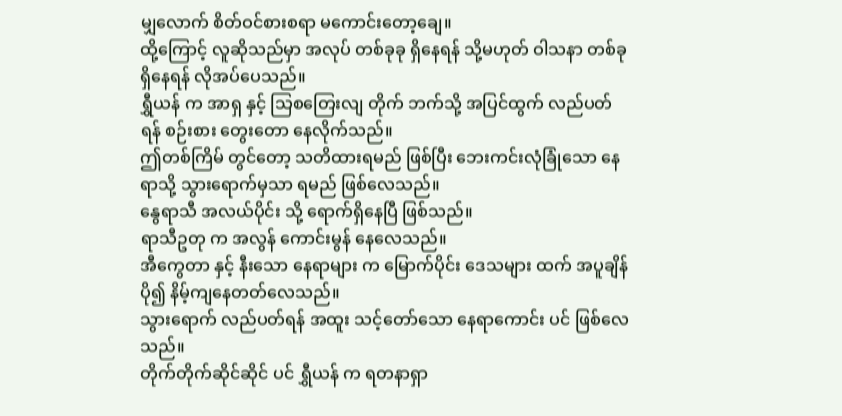မျှလောက် စိတ်ဝင်စားစရာ မကောင်းတော့ချေ။
ထို့ကြောင့် လူဆိုသည်မှာ အလုပ် တစ်ခုခု ရှိနေရန် သို့မဟုတ် ဝါသနာ တစ်ခု ရှိနေရန် လိုအပ်ပေသည်။
ရွှီယန် က အာရှ နှင့် သြစတြေးလျ တိုက် ဘက်သို့ အပြင်ထွက် လည်ပတ်ရန် စဉ်းစား တွေးတော နေလိုက်သည်။
ဤတစ်ကြိမ် တွင်တော့ သတိထားရမည် ဖြစ်ပြီး ဘေးကင်းလုံခြုံသော နေရာသို့ သွားရောက်မှသာ ရမည် ဖြစ်လေသည်။
နွေရာသီ အလယ်ပိုင်း သို့ ရောက်ရှိနေပြီ ဖြစ်သည်။
ရာသီဥတု က အလွန် ကောင်းမွန် နေလေသည်။
အီကွေတာ နှင့် နီးသော နေရာများ က မြောက်ပိုင်း ဒေသများ ထက် အပူချိန် ပို၍ နိမ့်ကျနေတတ်လေသည်။
သွားရောက် လည်ပတ်ရန် အထူး သင့်တော်သော နေရာကောင်း ပင် ဖြစ်လေသည်။
တိုက်တိုက်ဆိုင်ဆိုင် ပင် ရွှီယန် က ရတနာရှာ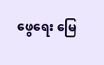ဖွေရေး မြေ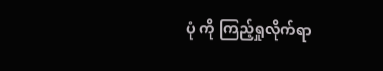ပုံ ကို ကြည့်ရှုလိုက်ရာ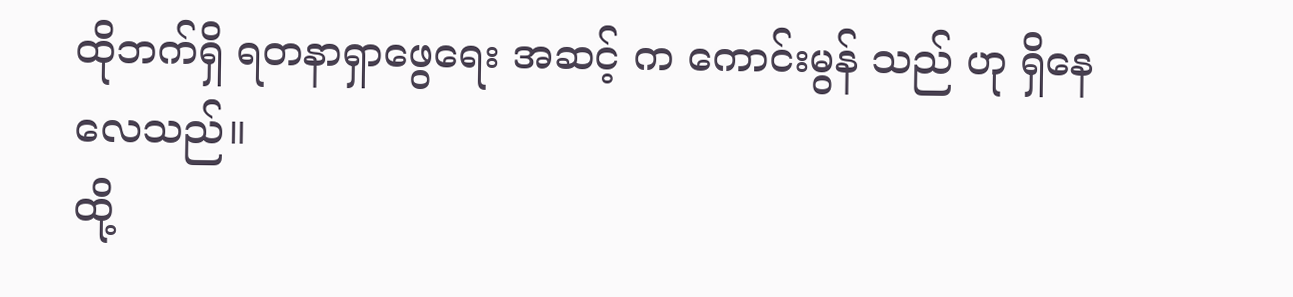ထိုဘက်ရှိ ရတနာရှာဖွေရေး အဆင့် က ကောင်းမွန် သည် ဟု ရှိနေလေသည်။
ထို့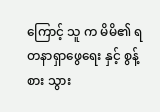ကြောင့် သူ က မိမိ၏ ရတနာရှာဖွေရေး နှင့် စွန့်စား သွား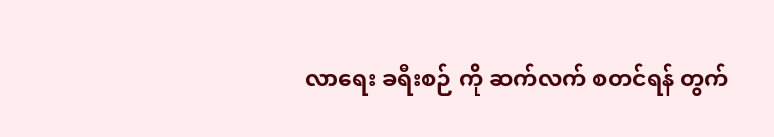လာရေး ခရီးစဉ် ကို ဆက်လက် စတင်ရန် တွက်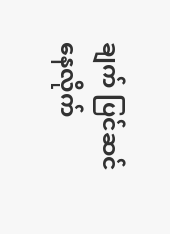ချက် ပြင်ဆင် နေလိုက်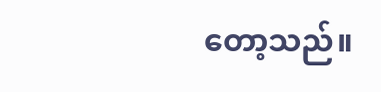တော့သည်။